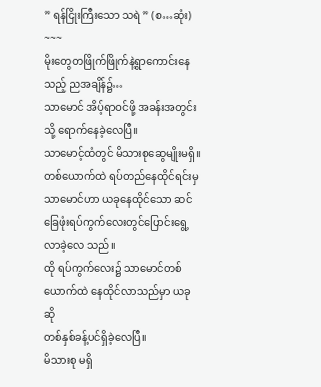” ရန်ငြိုးကြီးသော သရဲ ” (စ…ဆုံး)
~~~
မိုးတွေတဖြိုက်ဖြိုက်နဲ့ရွာကောင်းနေသည့် ညအချိန်၌…
သာမောင် အိပ့်ရာဝင်ဖို့ အခန်းအတွင်းသို့ ရောက်နေခဲ့လေပြီ။
သာမောင့်ထံတွင် မိသားစုဆွေမျိုးမရှိ။
တစ်ယောက်ထဲ ရပ်တည်နေထိုင်ရင်းမှ သာမောင်ဟာ ယခုနေထိုင်သော ဆင်ခြေဖုံးရပ်ကွက်လေးတွင်ပြောင်းရွေ့လာခဲ့လေ သည်။
ထို ရပ်ကွက်လေး၌ သာမောင်တစ်ယောက်ထဲ နေထိုင်လာသည်မှာ ယခုဆို
တစ်နှစ်ခန့်ပင်ရှိခဲ့လေပြီ။
မိသားစု မရှိ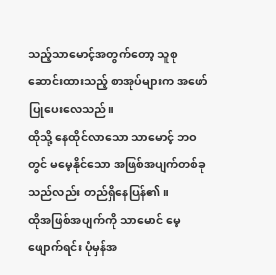သည့်သာမောင့်အတွက်တော့ သူစုဆောင်းထားသည့် စာအုပ်များက အဖော်ပြုပေးလေသည်။
ထိုသို့ နေထိုင်လာသော သာမောင့် ဘဝတွင် မမေ့နိုင်သော အဖြစ်အပျက်တစ်ခုသည်လည်း တည်ရှိနေပြန်၏။
ထိုအဖြစ်အပျက်ကို သာမောင် မေ့ဖျောက်ရင်း ပုံမှန်အ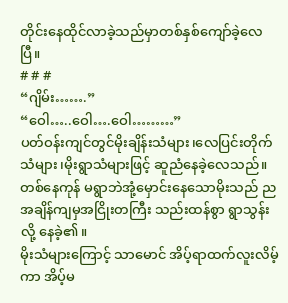တိုင်းနေထိုင်လာခဲ့သည်မှာတစ်နှစ်ကျော်ခဲ့လေပြီ။
# # #
“ဂျိမ်း…….”
“ဝေါ…..ဝေါ….ဝေါ………”
ပတ်ဝန်းကျင်တွင်မိုးချိန်းသံများ၊လေပြင်းတိုက်သံများ၊မိုးရွာသံများဖြင့် ဆူညံနေခဲ့လေသည်။
တစ်နေကုန် မရွာဘဲအုံ့မှောင်းနေသောမိုးသည် ညအချိန်ကျမှအငြိုးတကြီး သည်းထန်စွာ ရွာသွန်းလို့ နေခဲ့၏။
မိုးသံများကြောင့် သာမောင် အိပ့်ရာထက်လူးလိမ့်ကာ အိပ့်မ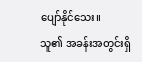ပျော်နိုင်သေး။
သူ၏ အခန်းအတွင်းရှိ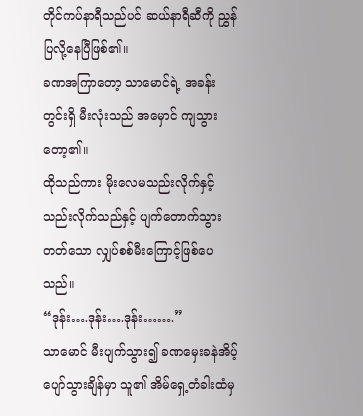တိုင်ကပ်နာရီသည်ပင် ဆယ်နာရီဆီကို ညွှန်ပြလို့နေပြီဖြစ်၏။
ခဏအကြာတော့ သာမောင်ရဲ့ အခန်းတွင်းရှိ မီးလုံးသည် အမှောင် ကျသွားတော့၏။
ထိုသည်ကား မိုးလေမသည်းလိုက်နှင့် သည်းလိုက်သည်နှင့် ပျက်တောက်သွားတတ်သော လျှပ်စစ်မီးကြောင့်ဖြစ်ပေသည်။
“ဒုန်း….ဒုန်း….ဒုန်း…….”
သာမောင် မီးပျက်သွား၍ ခဏမှေးခနဲအိပ့်ပျော်သွားချိန်မှာ သူ၏ အိမ်ရှေ့တံခါးထံမှ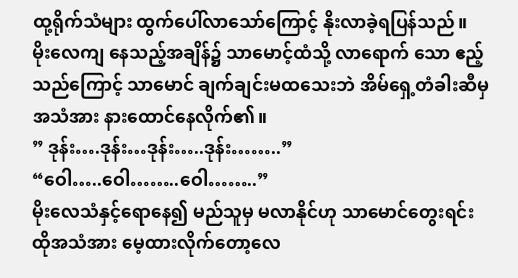ထု့ရိုက်သံများ ထွက်ပေါ်လာသော်ကြောင့် နိုးလာခဲ့ရပြန်သည်။
မိုးလေကျ နေသည့်အချိန်၌ သာမောင့်ထံသို့ လာရောက် သော ဧည့်သည်ကြောင့် သာမောင် ချက်ချင်းမထသေးဘဲ အိမ်ရှေ့တံခါးဆီမှ အသံအား နားထောင်နေလိုက်၏။
” ဒုန်း….ဒုန်း…ဒုန်း…..ဒုန်း……..”
“ဝေါ…..ဝေါ……..ဝေါ……..”
မိုးလေသံနှင့်ရောနေ၍ မည်သူမှ မလာနိုင်ဟု သာမောင်တွေးရင်း ထိုအသံအား မေ့ထားလိုက်တော့လေ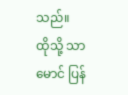သည်။
ထိုသို့ သာမောင် ပြန်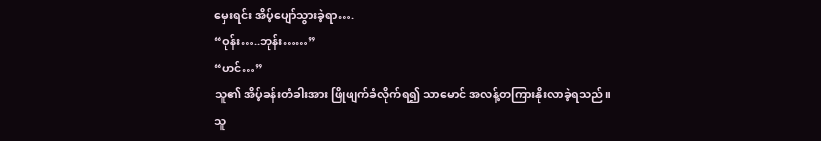မှေးရင်း အိပ့်ပျော်သွားခဲ့ရာ….
“ဝုန်း…..ဘုန်း……”
“ဟင်…”
သူ၏ အိပ့်ခန်းတံခါးအား ဖြိုဖျက်ခံလိုက်ရ၍ သာမောင် အလန့်တကြားနိုးလာခဲ့ရသည်။
သူ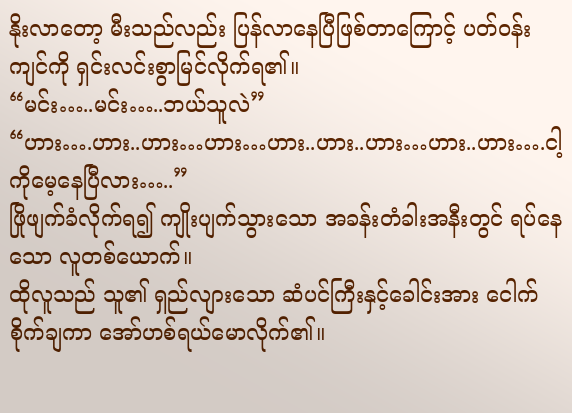နိုးလာတော့ မီးသည်လည်း ပြန်လာနေပြီဖြစ်တာကြောင့် ပတ်ဝန်းကျင်ကို ရှင်းလင်းစွာမြင်လိုက်ရ၏။
“မင်း…..မင်း…..ဘယ်သူလဲ”
“ဟား….ဟား..ဟား…ဟား…ဟား..ဟား..ဟား…ဟား..ဟား….ငါ့ကိုမေ့နေပြီလား…..”
ဖြိုဖျက်ခံလိုက်ရ၍ ကျိုးပျက်သွားသော အခန်းတံခါးအနီးတွင် ရပ်နေသော လူတစ်ယောက်။
ထိုလူသည် သူ၏ ရှည်လျားသော ဆံပင်ကြီးနှင့်ခေါင်းအား ငေါက်စိုက်ချကာ အော်ဟစ်ရယ်မောလိုက်၏။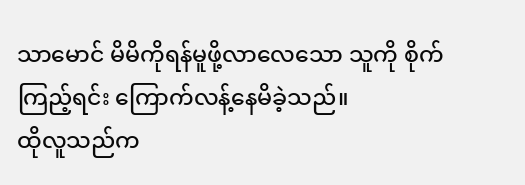သာမောင် မိမိကိုရန်မူဖို့လာလေသော သူကို စိုက်ကြည့်ရင်း ကြောက်လန့်နေမိခဲ့သည်။
ထိုလူသည်က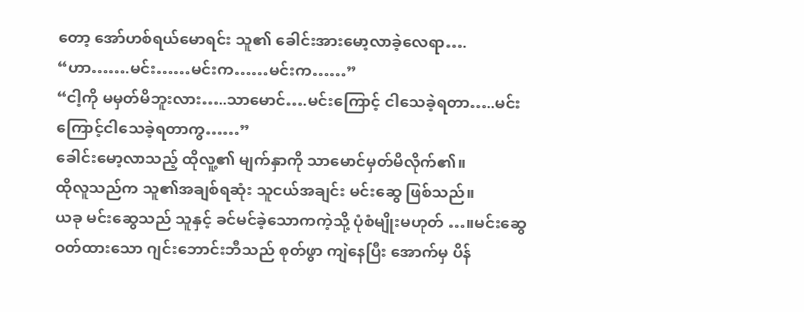တော့ အော်ဟစ်ရယ်မောရင်း သူ၏ ခေါင်းအားမော့လာခဲ့လေရာ….
“ဟာ…….မင်း……မင်းက……မင်းက……”
“ငါ့ကို မမှတ်မိဘူးလား…..သာမောင်….မင်းကြောင့် ငါသေခဲ့ရတာ…..မင်းကြောင့်ငါသေခဲ့ရတာကွ……”
ခေါင်းမော့လာသည့် ထိုလူ့၏ မျက်နှာကို သာမောင်မှတ်မိလိုက်၏။
ထိုလူသည်က သူ၏အချစ်ရဆုံး သူငယ်အချင်း မင်းဆွေ ဖြစ်သည်။
ယခု မင်းဆွေသည် သူနှင့် ခင်မင်ခဲ့သောကကဲ့သို့ ပုံစံမျိုးမဟုတ် …။မင်းဆွေ ဝတ်ထားသော ဂျင်းဘောင်းဘီသည် စုတ်ဖွာ ကျဲနေပြီး အောက်မှ ပိန်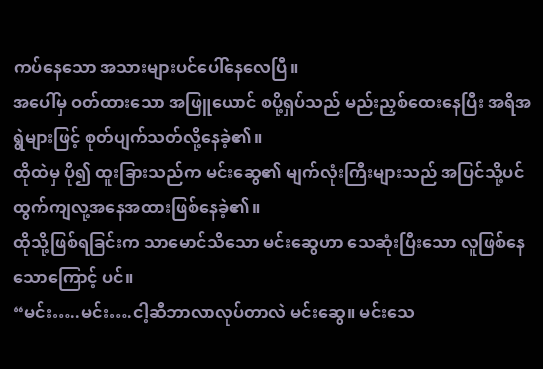ကပ်နေသော အသားများပင်ပေါ်နေလေပြီ။
အပေါ်မှ ဝတ်ထားသော အဖြူယောင် စပို့ရှပ်သည် မည်းညှစ်ထေးနေပြီး အရိအရွဲများဖြင့် စုတ်ပျက်သတ်လို့နေခဲ့၏။
ထိုထဲမှ ပို၍ ထူးခြားသည်က မင်းဆွေ၏ မျက်လုံးကြီးများသည် အပြင်သို့ပင်ထွက်ကျလု့အနေအထားဖြစ်နေခဲ့၏။
ထိုသို့ဖြစ်ရခြင်းက သာမောင်သိသော မင်းဆွေဟာ သေဆုံးပြီးသော လူဖြစ်နေသောကြောင့် ပင်။
“မင်း…..မင်း….ငါ့ဆီဘာလာလုပ်တာလဲ မင်းဆွေ။ မင်းသေ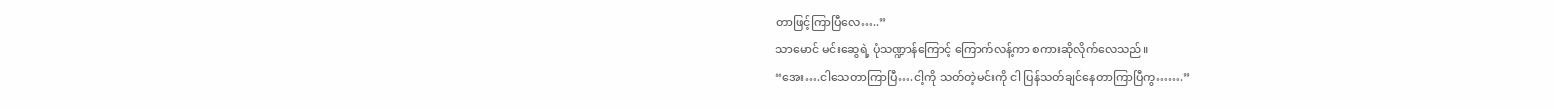တာဖြင့်ကြာပြီလေ…..”
သာမောင် မင်းဆွေရဲ့ ပုံသဏ္ဍာန်ကြောင့် ကြောက်လန့်ကာ စကားဆိုလိုက်လေသည်။
“အေး….ငါသေတာကြာပြီ….ငါ့ကို သတ်တဲ့မင်းကို ငါ ပြန်သတ်ချင်နေတာကြာပြီကွ…….”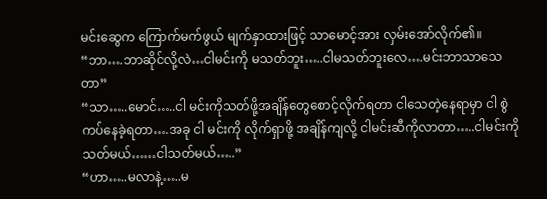မင်းဆွေက ကြောက်မက်ဖွယ် မျက်နှာထားဖြင့် သာမောင့်အား လှမ်းအော်လိုက်၏။
“ဘာ….ဘာဆိုင်လို့လဲ…ငါမင်းကို မသတ်ဘူး…..ငါမသတ်ဘူးလေ….မင်းဘာသာသေတာ”
“သာ…..မောင်…..ငါ မင်းကိုသတ်ဖို့အချိန်တွေစောင့်လိုက်ရတာ ငါသေတဲ့နေရာမှာ ငါ စွဲကပ်နေခဲ့ရတာ….အခု ငါ မင်းကို လိုက်ရှာဖို့ အချိန်ကျလို့ ငါမင်းဆီကိုလာတာ…..ငါမင်းကို သတ်မယ်……ငါသတ်မယ်…..”
“ဟာ…..မလာနဲ့…..မ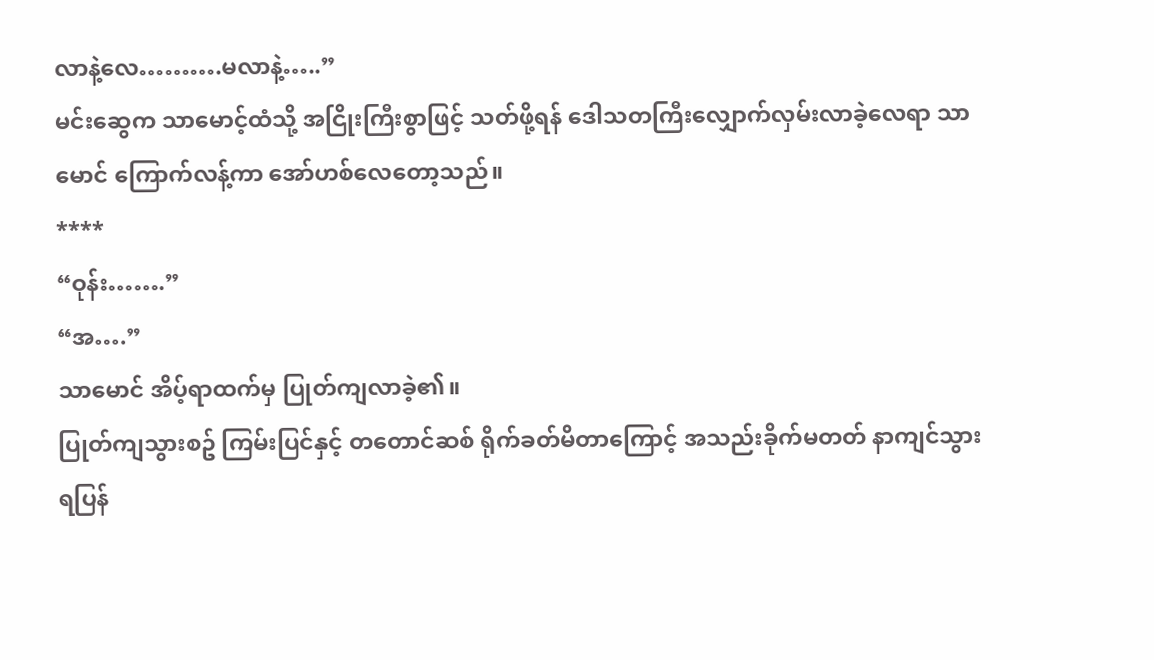လာနဲ့လေ……….မလာနဲ့…..”
မင်းဆွေက သာမောင့်ထံသို့ အငြိုးကြီးစွာဖြင့် သတ်ဖို့ရန် ဒေါသတကြီးလျှောက်လှမ်းလာခဲ့လေရာ သာမောင် ကြောက်လန့်ကာ အော်ဟစ်လေတော့သည်။
****
“ဝုန်း…….”
“အ….”
သာမောင် အိပ့်ရာထက်မှ ပြုတ်ကျလာခဲ့၏။
ပြုတ်ကျသွားစဥ် ကြမ်းပြင်နှင့် တတောင်ဆစ် ရိုက်ခတ်မိတာကြောင့် အသည်းခိုက်မတတ် နာကျင်သွားရပြန်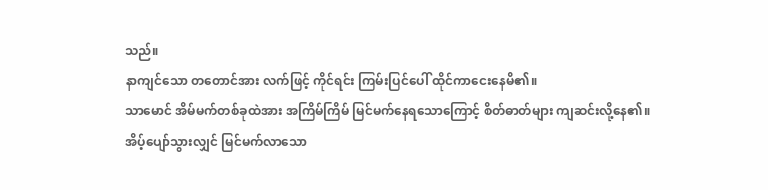သည်။
နာကျင်သော တတောင်အား လက်ဖြင့် ကိုင်ရင်း ကြမ်းပြင်ပေါ် ထိုင်ကာငေးနေမိ၏။
သာမောင် အိမ်မက်တစ်ခုထဲအား အကြိမ်ကြိမ် မြင်မက်နေရသောကြောင့် စိတ်ဓာတ်များ ကျဆင်းလို့နေ၏။
အိပ့်ပျော်သွားလျှင် မြင်မက်လာသော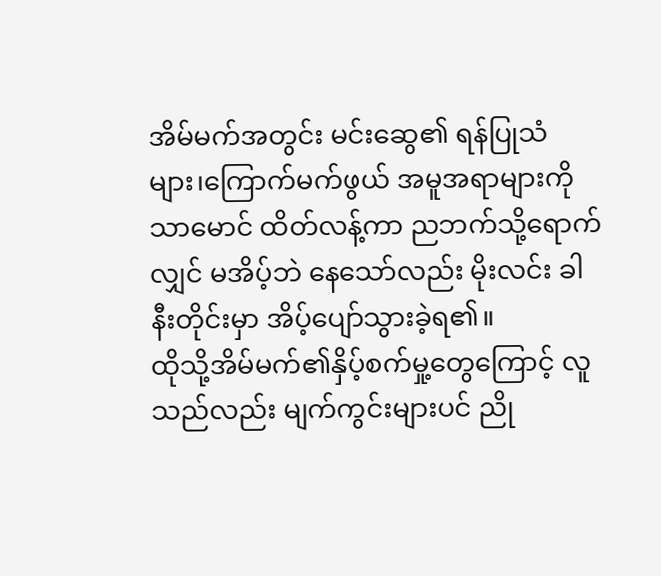အိမ်မက်အတွင်း မင်းဆွေ၏ ရန်ပြုသံများ၊ကြောက်မက်ဖွယ် အမူအရာများကို သာမောင် ထိတ်လန့်ကာ ညဘက်သို့ရောက်လျှင် မအိပ့်ဘဲ နေသော်လည်း မိုးလင်း ခါနီးတိုင်းမှာ အိပ့်ပျော်သွားခဲ့ရ၏။
ထိုသို့အိမ်မက်၏နှိပ့်စက်မှု့တွေကြောင့် လူသည်လည်း မျက်ကွင်းများပင် ညို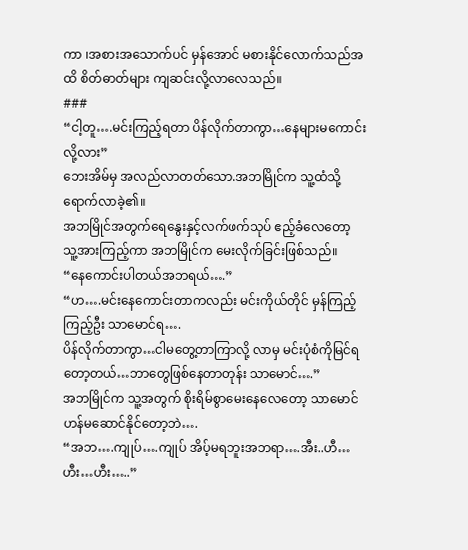ကာ ၊အစားအသောက်ပင် မှန်အောင် မစားနိုင်လောက်သည်အထိ စိတ်ဓာတ်များ ကျဆင်းလို့လာလေသည်။
###
“ငါ့တူ….မင်းကြည့်ရတာ ပိန်လိုက်တာကွာ…နေများမကောင်းလို့လား”
ဘေးအိမ်မှ အလည်လာတတ်သော.အဘမြိုင်က သူ့ထံသို့ရောက်လာခဲ့၏။
အဘမြိုင်အတွက်ရေနွေးနှင့်လက်ဖက်သုပ် ဧည့်ခံလေတော့
သူ့အားကြည့်ကာ အဘမြိုင်က မေးလိုက်ခြင်းဖြစ်သည်။
“နေကောင်းပါတယ်အဘရယ်….”
“ဟ….မင်းနေကောင်းတာကလည်း မင်းကိုယ်တိုင် မှန်ကြည့်ကြည့်ဦး သာမောင်ရ….
ပိန်လိုက်တာကွာ…ငါမတွေ့တာကြာလို့ လာမှ မင်းပုံစံကိုမြင်ရတော့တယ်…ဘာတွေဖြစ်နေတာတုန်း သာမောင်….”
အဘမြိုင်က သူ့အတွက် စိုးရိမ်စွာမေးနေလေတော့ သာမောင် ဟန်မဆောင်နိုင်တော့ဘဲ….
“အဘ….ကျုပ်….ကျုပ် အိပ့်မရဘူးအဘရာ….အီး..ဟီ…ဟီး…ဟီး…..”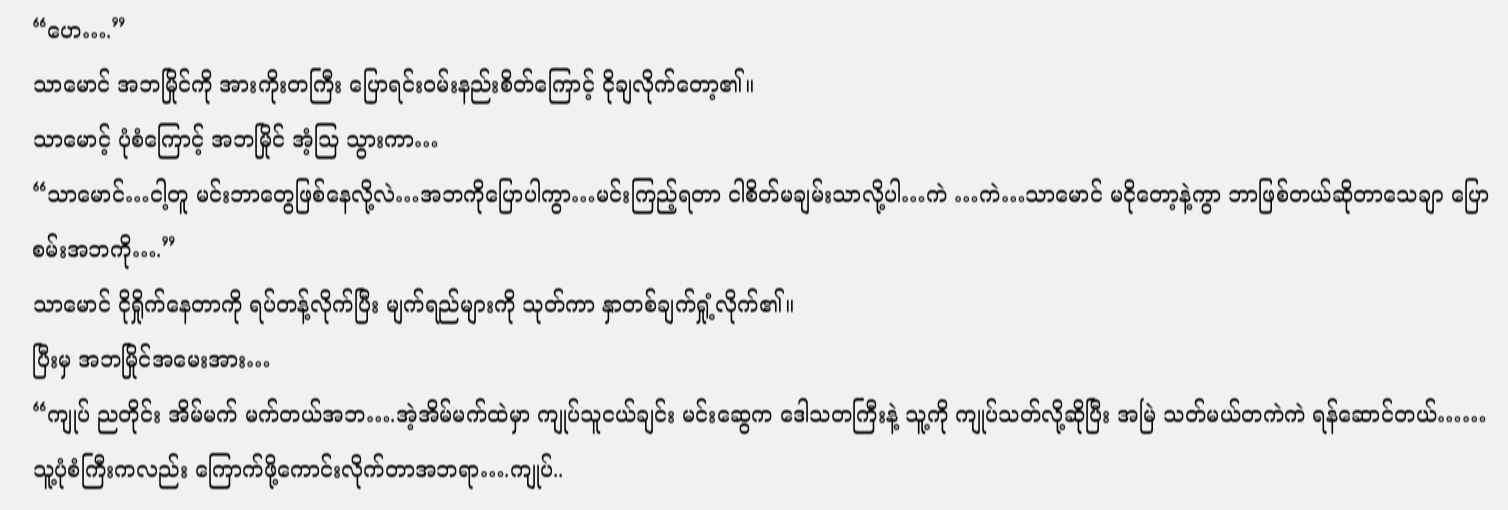“ဟေ….”
သာမောင် အဘမြိုင်ကို အားကိုးတကြီး ပြောရင်းဝမ်းနည်းစိတ်ကြောင့် ငိုချလိုက်တော့၏။
သာမောင့် ပုံစံကြောင့် အဘမြိုင် အံ့သြ သွားကာ…
“သာမောင်…ငါ့တူ မင်းဘာတွေဖြစ်နေလို့လဲ…အဘကိုပြောပါကွာ…မင်းကြည့်ရတာ ငါစိတ်မချမ်းသာလို့ပါ…ကဲ …ကဲ…သာမောင် မငိုတော့နဲ့ကွာ ဘာဖြစ်တယ်ဆိုတာသေချာ ပြောစမ်းအဘကို….”
သာမောင် ငိုရှိုက်နေတာကို ရပ်တန့်လိုက်ပြီး မျက်ရည်များကို သုတ်ကာ နှာတစ်ချက်ရှုံ့လိုက်၏။
ပြီးမှ အဘမြိုင်အမေးအား…
“ကျုပ် ညတိုင်း အိမ်မက် မက်တယ်အဘ….အဲ့အိမ်မက်ထဲမှာ ကျုပ်သူငယ်ချင်း မင်းဆွေက ဒေါသတကြီးနဲ့ သူ့ကို ကျုပ်သတ်လို့ဆိုပြီး အမြဲ သတ်မယ်တကဲကဲ ရန်ဆောင်တယ်……သူ့ပုံစံကြီးကလည်း ကြောက်ဖို့ကောင်းလိုက်တာအဘရာ….ကျုပ်..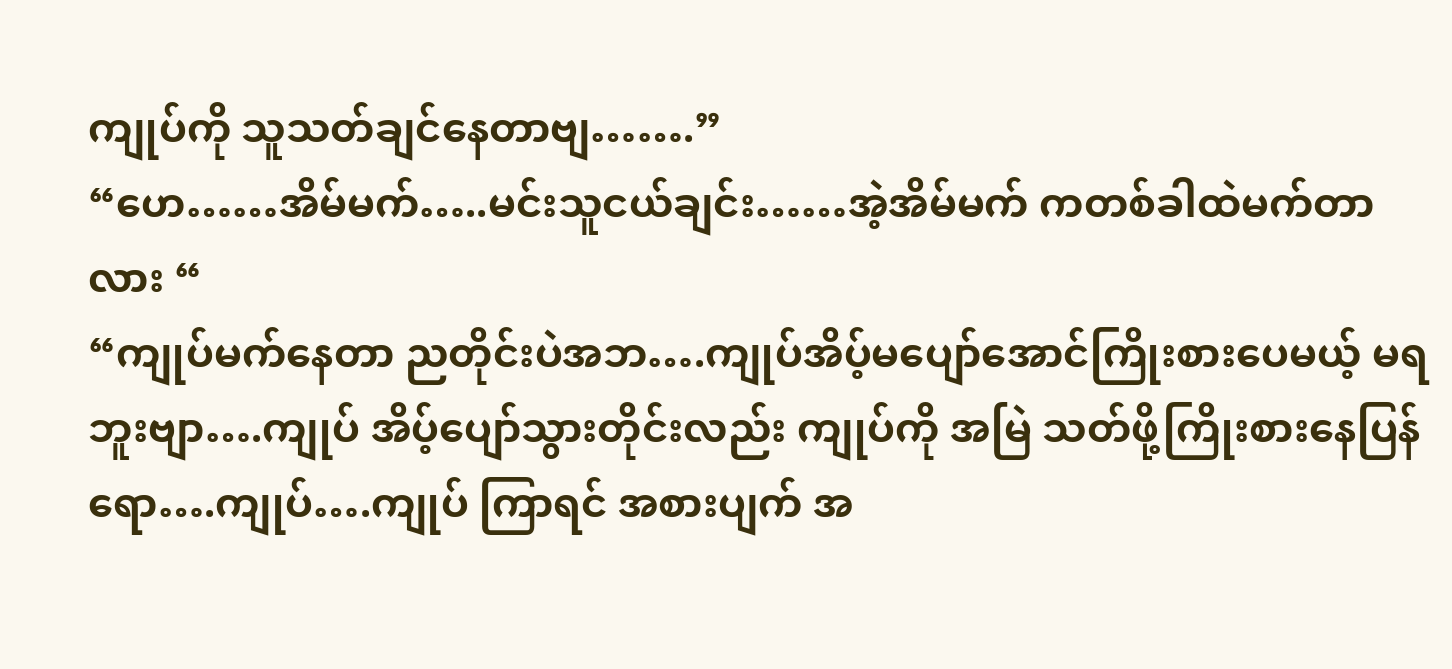ကျုပ်ကို သူသတ်ချင်နေတာဗျ…….”
“ဟေ……အိမ်မက်…..မင်းသူငယ်ချင်း……အဲ့အိမ်မက် ကတစ်ခါထဲမက်တာလား “
“ကျုပ်မက်နေတာ ညတိုင်းပဲအဘ….ကျုပ်အိပ့်မပျော်အောင်ကြိုးစားပေမယ့် မရဘူးဗျာ….ကျုပ် အိပ့်ပျော်သွားတိုင်းလည်း ကျုပ်ကို အမြဲ သတ်ဖို့ကြိုးစားနေပြန်ရော….ကျုပ်….ကျုပ် ကြာရင် အစားပျက် အ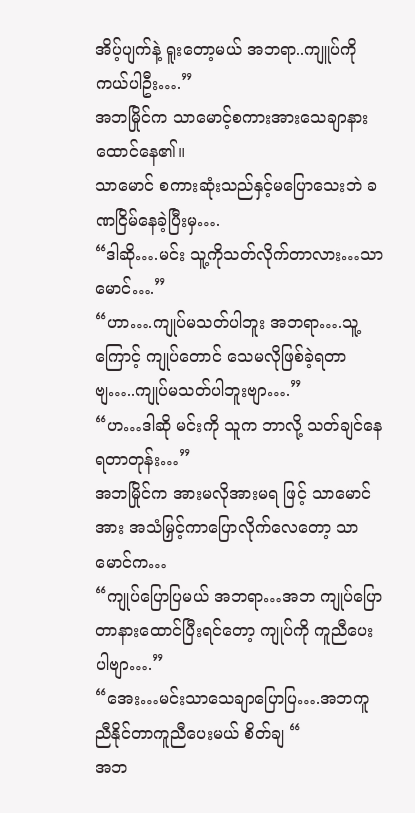အိပ့်ပျက်နဲ့ ရူးတော့မယ် အဘရာ..ကျူပ်ကိုကယ်ပါဦး….”
အဘမြိုင်က သာမောင့်စကားအားသေချာနားထောင်နေ၏။
သာမောင် စကားဆုံးသည်နှင့်မပြောသေးဘဲ ခဏငြိမ်နေခဲ့ပြီးမှ….
“ဒါဆို….မင်း သူ့ကိုသတ်လိုက်တာလား…သာမောင်….”
“ဟာ….ကျုပ်မသတ်ပါဘူး အဘရာ….သူ့ကြောင့် ကျုပ်တောင် သေမလိုဖြစ်ခဲ့ရတာဗျ…..ကျုပ်မသတ်ပါဘူးဗျာ….”
“ဟ…ဒါဆို မင်းကို သူက ဘာလို့ သတ်ချင်နေရတာတုန်း…”
အဘမြိုင်က အားမလိုအားမရ ဖြင့် သာမောင်အား အသံမြှင့်ကာပြောလိုက်လေတော့ သာမောင်က…
“ကျုပ်ပြောပြမယ် အဘရာ…အဘ ကျုပ်ပြောတာနားထောင်ပြီးရင်တော့ ကျုပ်ကို ကူညီပေးပါဗျာ….”
“အေး…မင်းသာသေချာပြောပြ….အဘကူညီနိုင်တာကူညီပေးမယ် စိတ်ချ “
အဘ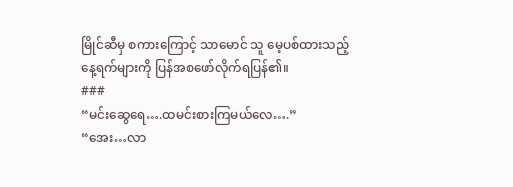မြိုင်ဆီမှ စကားကြောင့် သာမောင် သူ မေ့ပစ်ထားသည့် နေ့ရက်များကို ပြန်အစဖော်လိုက်ရပြန်၏။
###
“မင်းဆွေရေ….ထမင်းစားကြမယ်လေ….”
“အေး…လာ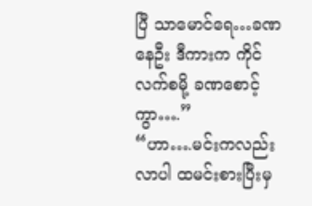ပြီ သာမောင်ရေ…ခဏနေဦး ဒီကားက ကိုင်လက်စမို့ ခဏစောင့်ကွာ….”
“ဟာ….မင်းကလည်း လာပါ ထမင်းစားပြီးမှ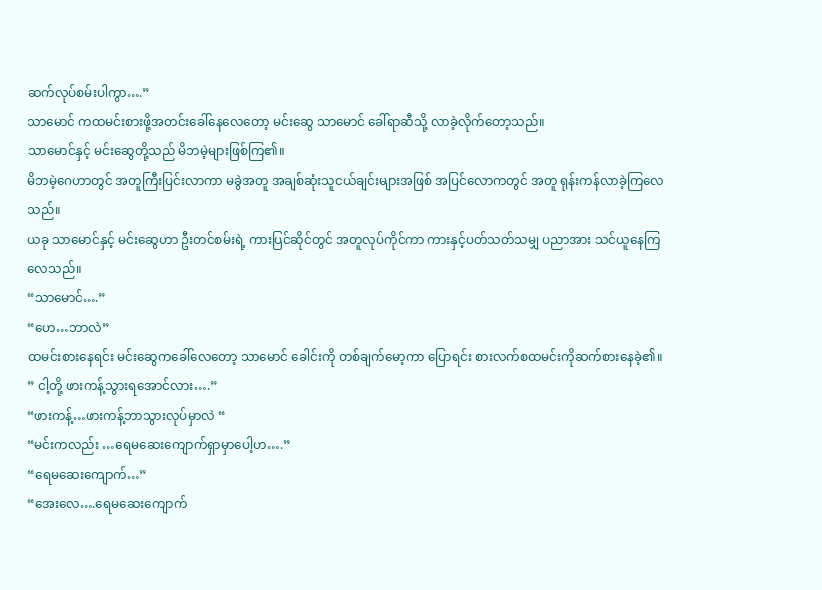ဆက်လုပ်စမ်းပါကွာ….”
သာမောင် ကထမင်းစားဖို့အတင်းခေါ်နေလေတော့ မင်းဆွေ သာမောင် ခေါ်ရာဆီသို့ လာခဲ့လိုက်တော့သည်။
သာမောင်နှင့် မင်းဆွေတို့သည် မိဘမဲ့များဖြစ်ကြ၏။
မိဘမဲ့ဂေဟာတွင် အတူကြီးပြင်းလာကာ မခွဲအတူ အချစ်ဆုံးသူငယ်ချင်းများအဖြစ် အပြင်လောကတွင် အတူ ရုန်းကန်လာခဲ့ကြလေသည်။
ယခု သာမောင်နှင့် မင်းဆွေဟာ ဦးတင်စမ်းရဲ့ ကားပြင်ဆိုင်တွင် အတူလုပ်ကိုင်ကာ ကားနှင့်ပတ်သတ်သမျှ ပညာအား သင်ယူနေကြလေသည်။
“သာမောင်….”
“ဟေ…ဘာလဲ”
ထမင်းစားနေရင်း မင်းဆွေကခေါ်လေတော့ သာမောင် ခေါင်းကို တစ်ချက်မော့ကာ ပြောရင်း စားလက်စထမင်းကိုဆက်စားနေခဲ့၏။
” ငါ့တို့ ဖားကန့်သွားရအောင်လား….”
“ဖားကန့်…ဖားကန့်ဘာသွားလုပ်မှာလဲ “
“မင်းကလည်း …ရေမဆေးကျောက်ရှာမှာပေါ့ဟ….”
“ရေမဆေးကျောက်…”
“အေးလေ….ရေမဆေးကျောက်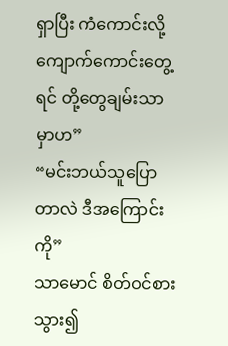ရှာပြီး ကံကောင်းလို့ ကျောက်ကောင်းတွေ့ရင် တို့တွေချမ်းသာမှာဟ”
“မင်းဘယ်သူပြောတာလဲ ဒီအကြောင်းကို”
သာမောင် စိတ်ဝင်စားသွား၍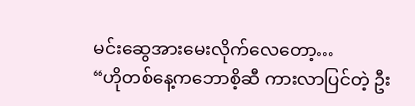မင်းဆွေအားမေးလိုက်လေတော့…
“ဟိုတစ်နေ့ကဘောစိ့ဆီ ကားလာပြင်တဲ့ ဦး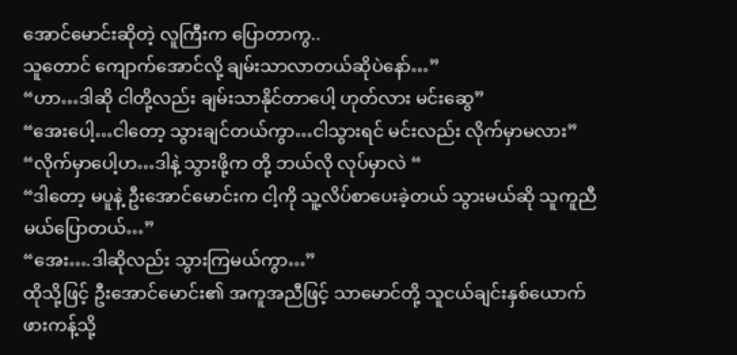အောင်မောင်းဆိုတဲ့ လူကြီးက ပြောတာကွ..
သူတောင် ကျောက်အောင်လို့ ချမ်းသာလာတယ်ဆိုပဲနော်…”
“ဟာ…ဒါဆို ငါတို့လည်း ချမ်းသာနိုင်တာပေါ့ ဟုတ်လား မင်းဆွေ”
“အေးပေါ့…ငါတော့ သွားချင်တယ်ကွာ…ငါသွားရင် မင်းလည်း လိုက်မှာမလား”
“လိုက်မှာပေါ့ဟ…ဒါနဲ့ သွားဖို့က တို့ ဘယ်လို လုပ်မှာလဲ “
“ဒါတော့ မပူနဲ့ ဦးအောင်မောင်းက ငါ့ကို သူ့လိပ်စာပေးခဲ့တယ် သွားမယ်ဆို သူကူညီမယ်ပြောတယ်…”
“အေး….ဒါဆိုလည်း သွားကြမယ်ကွာ…”
ထိုသို့ဖြင့် ဦးအောင်မောင်း၏ အကူအညီဖြင့် သာမောင်တို့ သူငယ်ချင်းနှစ်ယောက် ဖားကန့်သို့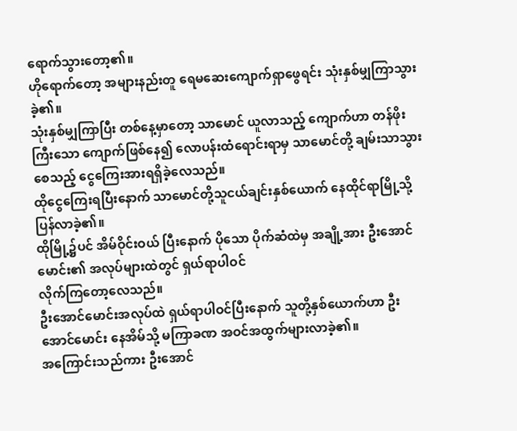ရောက်သွားတော့၏။
ဟိုရောက်တော့ အများနည်းတူ ရေမဆေးကျောက်ရှာဖွေရင်း သုံးနှစ်မျှကြာသွားခဲ့၏။
သုံးနှစ်မျှကြာပြီး တစ်နေ့မှာတော့ သာမောင် ယူလာသည့် ကျောက်ဟာ တန်ဖိုးကြီးသော ကျောက်ဖြစ်နေ၍ လောပန်းထံရောင်းရာမှ သာမောင်တို့ ချမ်းသာသွားစေသည့် ငွေကြေးအားရရှိခဲ့လေသည်။
ထိုငွေကြေးရပြီးနောက် သာမောင်တို့သူငယ်ချင်းနှစ်ယောက် နေထိုင်ရာမြို့သို့ပြန်လာခဲ့၏။
ထိုမြို့၌ပင် အိမ်ဝိုင်းဝယ် ပြီးနောက် ပိုသော ပိုက်ဆံထဲမှ အချို့အား ဦးအောင်မောင်း၏ အလုပ်များထဲတွင် ရှယ်ရာပါဝင်
လိုက်ကြတော့လေသည်။
ဦးအောင်မောင်းအလုပ်ထဲ ရှယ်ရာပါဝင်ပြီးနောက် သူတို့နှစ်ယောက်ဟာ ဦးအောင်မောင်း နေအိမ်သို့ မကြာခဏ အဝင်အထွက်များလာခဲ့၏။
အကြောင်းသည်ကား ဦးအောင်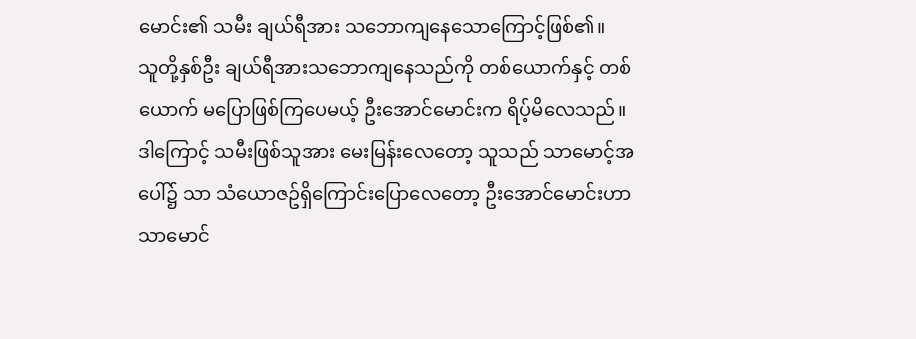မောင်း၏ သမီး ချယ်ရီအား သဘောကျနေသောကြောင့်ဖြစ်၏။
သူတို့နှစ်ဦး ချယ်ရီအားသဘောကျနေသည်ကို တစ်ယောက်နှင့် တစ်ယောက် မပြောဖြစ်ကြပေမယ့် ဦးအောင်မောင်းက ရိပ့်မိလေသည်။
ဒါကြောင့် သမီးဖြစ်သူအား မေးမြန်းလေတော့ သူသည် သာမောင့်အပေါ်၌ သာ သံယောဇဥ်ရှိကြောင်းပြောလေတော့ ဦးအောင်မောင်းဟာ သာမောင်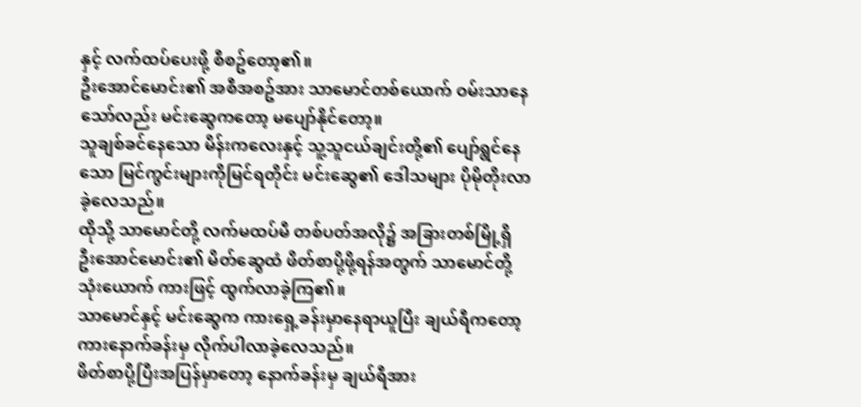နှင့် လက်ထပ်ပေးဖို့ စီစဥ်တော့၏။
ဦးအောင်မောင်း၏ အစီအစဥ်အား သာမောင်တစ်ယောက် ဝမ်းသာနေသော်လည်း မင်းဆွေကတော့ မပျော်နိုင်တော့။
သူချစ်ခင်နေသော မိန်းကလေးနှင့် သူ့သူငယ်ချင်းတို့၏ ပျော်ရွင်နေသော မြင်ကွင်းများကိုမြင်ရတိုင်း မင်းဆွေ၏ ဒေါသများ ပိုမိုတိုးလာခဲ့လေသည်။
ထိုသို့ သာမောင်တို့ လက်မထပ်မီ တစ်ပတ်အလို၌ အခြားတစ်မြို့ရှိ ဦးအောင်မောင်း၏ မိတ်ဆွေထံ ဖိတ်စာပို့ဖို့ရန်အတွက် သာမောင်တို့သုံးယောက် ကားဖြင့် ထွက်လာခဲ့ကြ၏။
သာမောင်နှင့် မင်းဆွေက ကားရှေ့ခန်းမှာနေရာယူပြီး ချယ်ရီကတော့ ကားနောက်ခန်းမှ လိုက်ပါလာခဲ့လေသည်။
ဖိတ်စာပို့ပြီးအပြန်မှာတော့ နောက်ခန်းမှ ချယ်ရီအား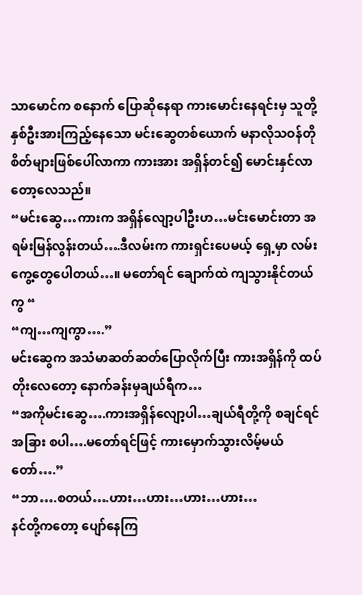သာမောင်က စနောက် ပြောဆိုနေရာ ကားမောင်းနေရင်းမှ သူတို့နှစ်ဦးအားကြည့်နေသော မင်းဆွေတစ်ယောက် မနာလိုသဝန်တိုစိတ်များဖြစ်ပေါ်လာကာ ကားအား အရှိန်တင်၍ မောင်းနှင်လာတော့လေသည်။
“မင်းဆွေ…ကားက အရှိန်လျော့ပါဦးဟ…မင်းမောင်းတာ အရမ်းမြန်လွန်းတယ်….ဒီလမ်းက ကားရှင်းပေမယ့် ရှေ့မှာ လမ်းကွေ့တွေပေါတယ်…။ မတော်ရင် ချောက်ထဲ ကျသွားနိုင်တယ်ကွ “
“ကျ…ကျကွာ….”
မင်းဆွေက အသံမာဆတ်ဆတ်ပြောလိုက်ပြီး ကားအရှိန်ကို ထပ်တိုးလေတော့ နောက်ခန်းမှချယ်ရီက…
“အကိုမင်းဆွေ….ကားအရှိန်လျော့ပါ…ချယ်ရီတို့ကို စချင်ရင် အခြား စပါ….မတော်ရင်ဖြင့် ကားမှောက်သွားလိမ့်မယ်တော်….”
“ဘာ….စတယ်….ဟား…ဟား…ဟား…ဟား…
နင်တို့ကတော့ ပျော်နေကြ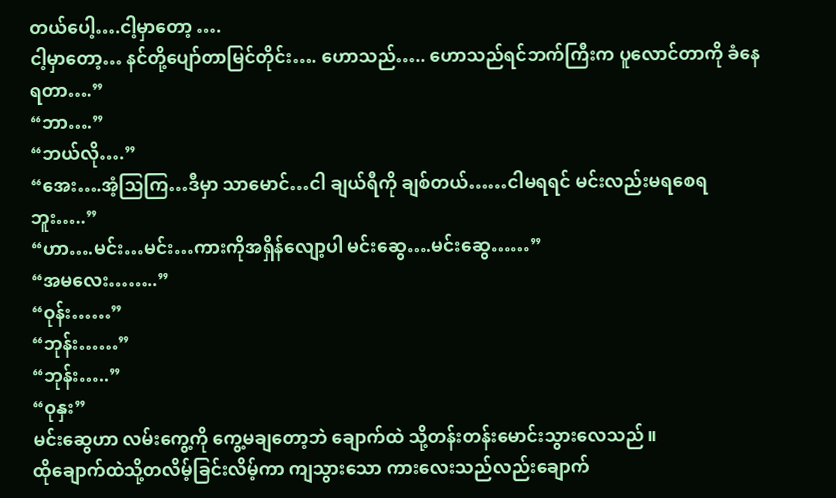တယ်ပေါ့….ငါ့မှာတော့ ….
ငါ့မှာတော့… နင်တို့ပျော်တာမြင်တိုင်း…. ဟောသည်….. ဟောသည်ရင်ဘက်ကြီးက ပူလောင်တာကို ခံနေရတာ….”
“ဘာ….”
“ဘယ်လို….”
“အေး….အံ့သြကြ…ဒီမှာ သာမောင်…ငါ ချယ်ရီကို ချစ်တယ်……ငါမရရင် မင်းလည်းမရစေရဘူး…..”
“ဟာ….မင်း…မင်း…ကားကိုအရှိန်လျော့ပါ မင်းဆွေ….မင်းဆွေ……”
“အမလေး……..”
“ဝုန်း……”
“ဘုန်း……”
“ဘုန်း…..”
“ဝုနှး”
မင်းဆွေဟာ လမ်းကွေ့ကို ကွေ့မချတော့ဘဲ ချောက်ထဲ သို့တန်းတန်းမောင်းသွားလေသည်။
ထိုချောက်ထဲသို့တလိမ့်ခြင်းလိမ့်ကာ ကျသွားသော ကားလေးသည်လည်းချောက်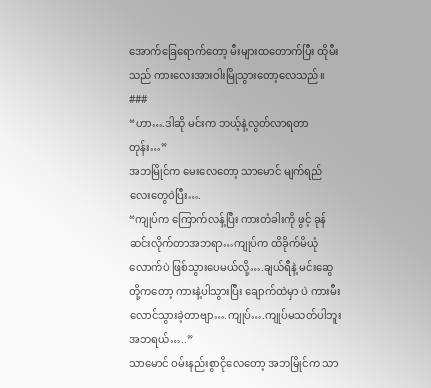အောက်ခြေရောက်တော့ မီးများထတောက်ပြီး ထိုမီးသည် ကားလေးအားဝါးမြိုသွားတော့လေသည်။
###
“ဟာ….ဒါဆို မင်းက ဘယ့်နဲ့လွတ်လာရတာတုန်း…”
အဘမြိုင်က မေးလေတော့ သာမောင် မျက်ရည်လေးတွေဝဲပြီး….
“ကျုပ်က ကြောက်လန့်ပြီး ကားတံခါးကို ဖွင့် ခုန်ဆင်းလိုက်တာအဘရာ…ကျုပ်က ထိခိုက်မိယုံလောက်ပဲ ဖြစ်သွားပေမယ်လို့….ချယ်ရီနဲ့ မင်းဆွေတို့ကတော့ ကားနဲ့ပါသွားပြီး ချောက်ထဲမှာ ပဲ ကားမီးလောင်သွားခဲ့တာဗျာ….ကျုပ်….ကျုပ်မသတ်ပါဘူးအဘရယ်…..”
သာမောင် ဝမ်းနည်းစွာငိုလေတော့ အဘမြိုင်က သာ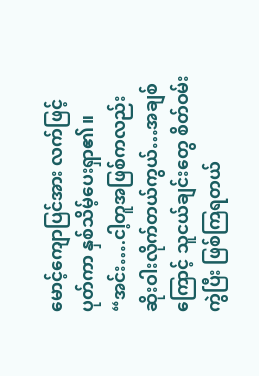မောင့်ကျောပြင်အား လက်ဖြင့် ပုတ်ကာ နှစ်သိမ့်ပေးရှာ၏။
“အင်း….ငါ့တူအဖြစ်ကလည်း ဆိုးဝါးလိုက်တယ်ကွယ်…အချစ်ကြောင့် သူငယ်ချင်းတွေ စိတ်ဝမ်းကွဲပြီး ဖြစ်ကြရတယ်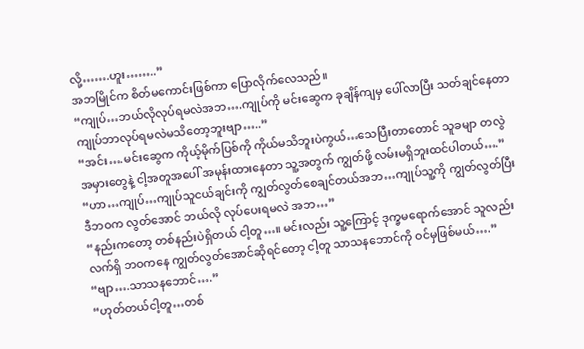လို့…….ဟူး……..”
အဘမြိုင်က စိတ်မကောင်းဖြစ်ကာ ပြောလိုက်လေသည်။
“ကျုပ်…ဘယ်လိုလုပ်ရမလဲအဘ….ကျုပ်ကို မင်းဆွေက ခုချိန်ကျမှ ပေါ်လာပြီး သတ်ချင်နေတာ ကျုပ်ဘာလုပ်ရမလဲမသိတော့ဘူးဗျာ…..”
“အင်း….မင်းဆွေက ကိုယ့်မိုက်ပြစ်ကို ကိုယ်မသိဘူးပဲကွယ်…သေပြီးတာတောင် သူခမျာ တလွဲအမှားတွေနဲ့ ငါ့အတူအပေါ် အမုန်းထားနေတာ သူ့အတွက် ကျွတ်ဖို့ လမ်းမရှိဘူးထင်ပါတယ်….”
“ဟာ…ကျုပ်…ကျုပ်သူငယ်ချင်းကို ကျွတ်လွတ်စေချင်တယ်အဘ…ကျုပ်သူ့ကို ကျွတ်လွတ်ပြီး ဒီဘဝက လွတ်အောင် ဘယ်လို လုပ်ပေးရမလဲ အဘ…”
“နည်းကတော့ တစ်နည်းပဲရှိတယ် ငါ့တူ…။ မင်းလည်း သူ့ကြောင့် ဒုက္ခမရောက်အောင် သူလည်း လက်ရှိ ဘဝကနေ ကျွတ်လွတ်အောင်ဆိုရင်တော့ ငါ့တူ သာသနဘောင်ကို ဝင်မှဖြစ်မယ်….”
“ဗျာ….သာသနဘောင်….”
“ဟုတ်တယ်ငါ့တူ…တစ်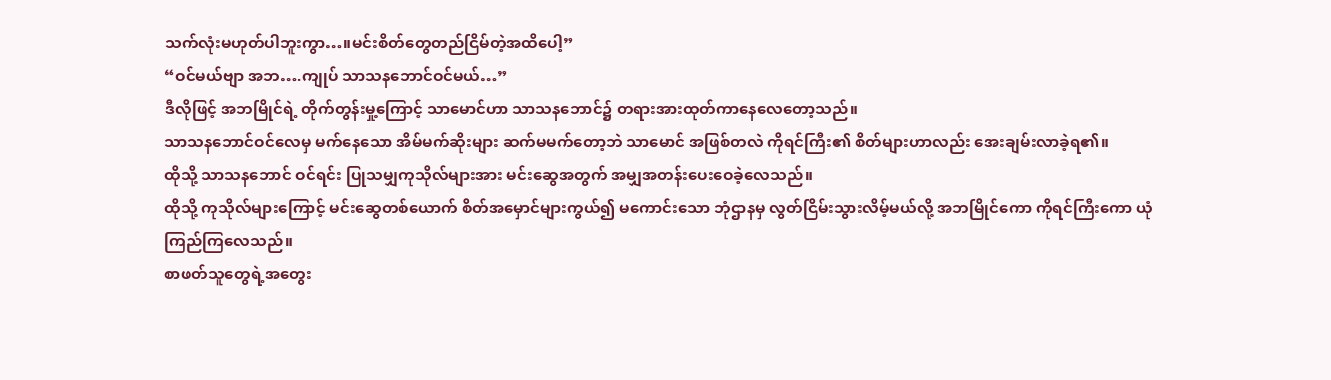သက်လုံးမဟုတ်ပါဘူးကွာ…။မင်းစိတ်တွေတည်ငြိမ်တဲ့အထိပေါ့”
“ဝင်မယ်ဗျာ အဘ….ကျုပ် သာသနဘောင်ဝင်မယ်…”
ဒီလိုဖြင့် အဘမြိုင်ရဲ့ တိုက်တွန်းမှု့ကြောင့် သာမောင်ဟာ သာသနဘောင်၌ တရားအားထုတ်ကာနေလေတော့သည်။
သာသနဘောင်ဝင်လေမှ မက်နေသော အိမ်မက်ဆိုးများ ဆက်မမက်တော့ဘဲ သာမောင် အဖြစ်တလဲ ကိုရင်ကြီး၏ စိတ်များဟာလည်း အေးချမ်းလာခဲ့ရ၏။
ထိုသို့ သာသနဘောင် ဝင်ရင်း ပြုသမျှကုသိုလ်များအား မင်းဆွေအတွက် အမျှအတန်းပေးဝေခဲ့လေသည်။
ထိုသို့ ကုသိုလ်များကြောင့် မင်းဆွေတစ်ယောက် စိတ်အမှောင်များကွယ်၍ မကောင်းသော ဘုံဌာနမှ လွတ်ငြိမ်းသွားလိမ့်မယ်လို့ အဘမြိုင်ကော ကိုရင်ကြီးကော ယုံကြည်ကြလေသည်။
စာဖတ်သူတွေရဲ့အတွေး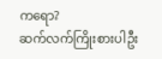ကရော?
ဆက်လက်ကြိုးစားပါဦး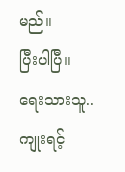မည်။
ပြီးပါပြီ။
ရေးသားသူ..ကျုးရင့်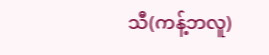သီ(ကန့်ဘလူ)